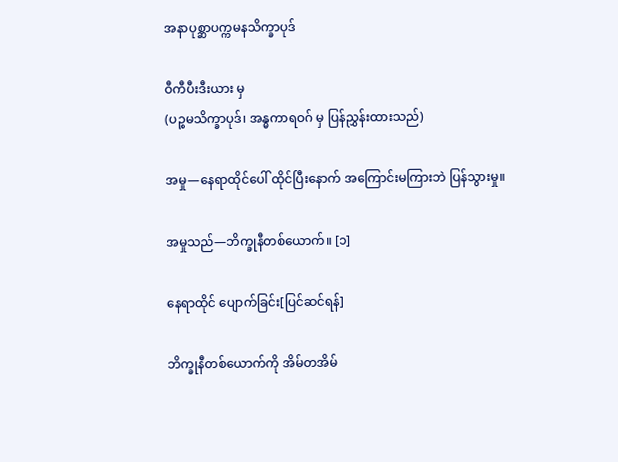အနာပုစ္ဆာပက္ကမနသိက္ခာပုဒ်

ဝီကီပီးဒီးယား မှ
(ပဉ္စမသိက္ခာပုဒ်၊ အန္ဓကာရဝဂ် မှ ပြန်ညွှန်းထားသည်)

အမှု—နေရာထိုင်ပေါ် ထိုင်ပြီးနောက် အကြောင်းမကြားဘဲ ပြန်သွားမှု။

အမှုသည်—ဘိက္ခုနီတစ်ယောက်။ [၁]

နေရာထိုင် ပျောက်ခြင်း[ပြင်ဆင်ရန်]

ဘိက္ခုနီတစ်ယောက်ကို အိမ်တအိမ်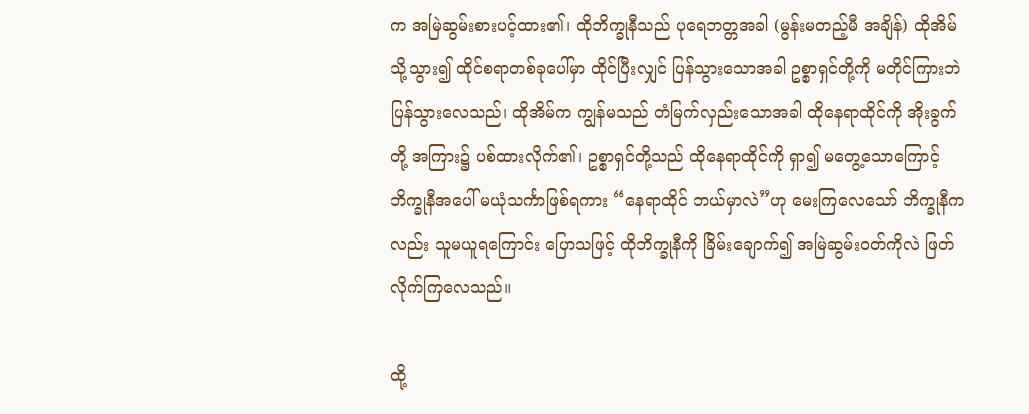က အမြဲဆွမ်းစားပင့်ထား၏၊ ထိုဘိက္ခုနီသည် ပုရေဘတ္တအခါ (မွန်းမတည့်မီ အချိန်) ထိုအိမ်သို့သွား၍ ထိုင်စရာတစ်ခုပေါ်မှာ ထိုင်ပြီးလျှင် ပြန်သွားသောအခါ ဥစ္စာရှင်တို့ကို မတိုင်ကြားဘဲ ပြန်သွားလေသည်၊ ထိုအိမ်က ကျွန်မသည် တံမြက်လှည်းသောအခါ ထိုနေရာထိုင်ကို အိုးခွက်တို့ အကြား၌ ပစ်ထားလိုက်၏၊ ဥစ္စာရှင်တို့သည် ထိုနေရာထိုင်ကို ရှာ၍ မတွေ့သောကြောင့် ဘိက္ခုနီအပေါ် မယုံသင်္ကာဖြစ်ရကား “နေရာထိုင် ဘယ်မှာလဲ”ဟု မေးကြလေသော် ဘိက္ခုနီကလည်း သူမယူရကြောင်း ပြောသဖြင့် ထိုဘိက္ခုနီကို ခြိမ်းချောက်၍ အမြဲဆွမ်းဝတ်ကိုလဲ ဖြတ်လိုက်ကြလေသည်။

ထို့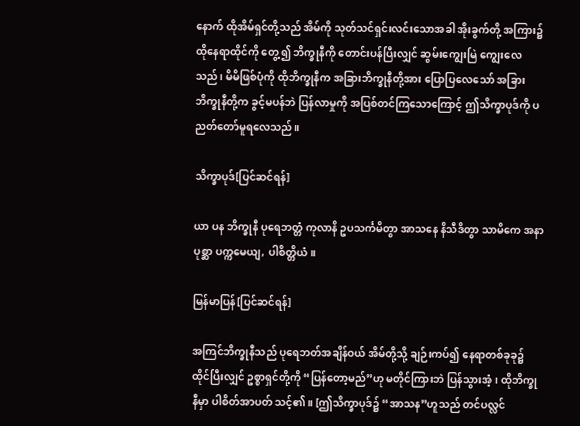နောက် ထိုအိမ်ရှင်တို့သည် အိမ်ကို သုတ်သင်ရှင်းလင်းသောအခါ အိုးခွက်တို့ အကြား၌ ထိုနေရာထိုင်ကို တွေ့၍ ဘိက္ခုနီကို တောင်းပန်ပြီးလျှင် ဆွမ်းကျွေးမြဲ ကျွေးလေသည်၊ မိမိဖြစ်ပုံကို ထိုဘိက္ခုနီက အခြားဘိက္ခုနီတို့အား ပြောပြလေသော် အခြားဘိက္ခုနီတို့က ခွင့်မပန်ဘဲ ပြန်လာမှုကို အပြစ်တင်ကြသောကြောင့် ဤသိက္ခာပုဒ်ကို ပညတ်တော်မူရလေသည်။

သိက္ခာပုဒ်[ပြင်ဆင်ရန်]

ယာ ပန ဘိက္ခုနီ ပုရေဘတ္တံ ကုလာနိ ဥပသင်္ကမိတွာ အာသနေ နိသီဒိတွာ သာမိကေ အနာပုစ္ဆာ ပက္ကမေယျ, ပါစိတ္တိယံ။

မြန်မာပြန်[ပြင်ဆင်ရန်]

အကြင်ဘိက္ခုနီသည် ပုရေဘတ်အချိန်ဝယ် အိမ်တို့သို့ ချဉ်းကပ်၍ နေရာတစ်ခုခု၌ ထိုင်ပြီးလျှင် ဥစ္စာရှင်တို့ကို “ပြန်တော့မည်”ဟု မတိုင်ကြားဘဲ ပြန်သွားအံ့၊ ထိုဘိက္ခုနီမှာ ပါစိတ်အာပတ် သင့်၏။ [ဤသိက္ခာပုဒ်၌ “အာသန”ဟူသည် တင်ပလ္လင်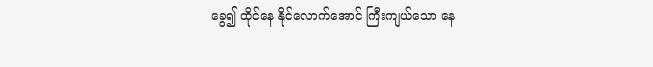ခွေ၍ ထိုင်နေ နိုင်လောက်အောင် ကြီးကျယ်သော နေ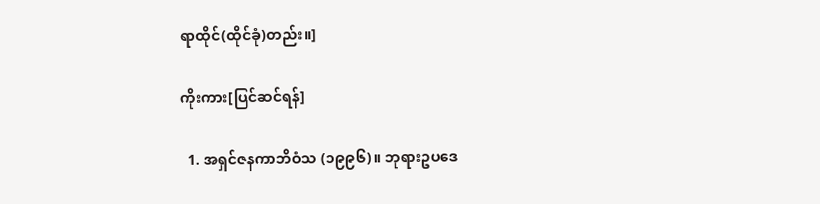ရာထိုင်(ထိုင်ခုံ)တည်း။]

ကိုးကား[ပြင်ဆင်ရန်]

  1. အရှင်ဇနကာဘိဝံသ (၁၉၉၆)။ ဘုရားဥပဒေ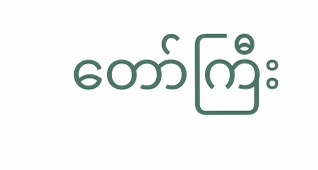တော်ကြီး